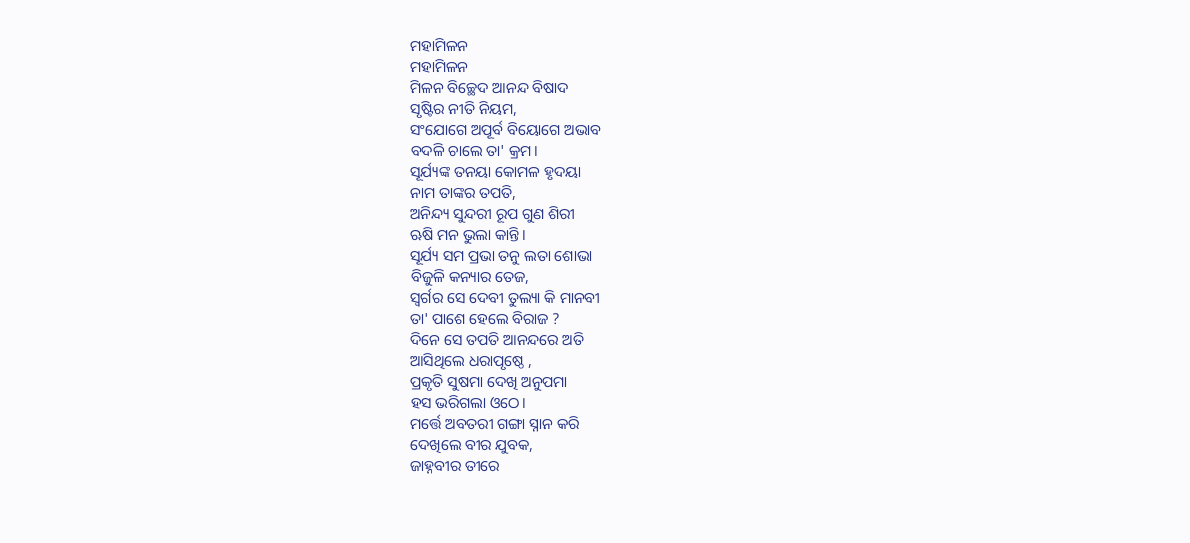ମହାମିଳନ
ମହାମିଳନ
ମିଳନ ବିଚ୍ଛେଦ ଆନନ୍ଦ ବିଷାଦ
ସୃଷ୍ଟିର ନୀତି ନିୟମ,
ସଂଯୋଗେ ଅପୂର୍ବ ବିୟୋଗେ ଅଭାବ
ବଦଳି ଚାଲେ ତା' କ୍ରମ।
ସୂର୍ଯ୍ୟଙ୍କ ତନୟା କୋମଳ ହୃଦୟା
ନାମ ତାଙ୍କର ତପତି,
ଅନିନ୍ଦ୍ୟ ସୁନ୍ଦରୀ ରୂପ ଗୁଣ ଶିରୀ
ଋଷି ମନ ଭୁଲା କାନ୍ତି।
ସୂର୍ଯ୍ୟ ସମ ପ୍ରଭା ତନୁ ଲତା ଶୋଭା
ବିଜୁଳି କନ୍ୟାର ତେଜ,
ସ୍ବର୍ଗର ସେ ଦେବୀ ତୁଲ୍ୟା କି ମାନବୀ
ତା' ପାଶେ ହେଲେ ବିରାଜ ?
ଦିନେ ସେ ତପତି ଆନନ୍ଦରେ ଅତି
ଆସିଥିଲେ ଧରାପୃଷ୍ଠେ ,
ପ୍ରକୃତି ସୁଷମା ଦେଖି ଅନୁପମା
ହସ ଭରିଗଲା ଓଠେ।
ମର୍ତ୍ତେ ଅବତରୀ ଗଙ୍ଗା ସ୍ନାନ କରି
ଦେଖିଲେ ବୀର ଯୁବକ,
ଜାହ୍ନବୀର ତୀରେ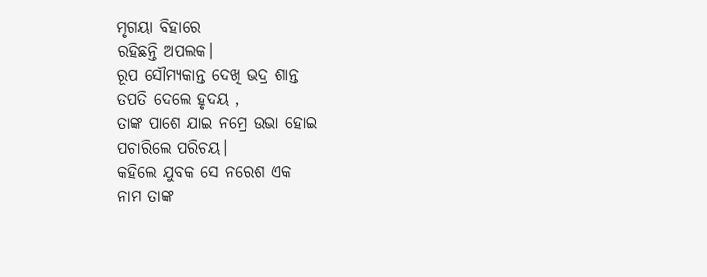ମୃଗୟା ବିହାରେ
ରହିଛନ୍ତି ଅପଲକ।
ରୂପ ସୌମ୍ୟକାନ୍ତ ଦେଖି ଭଦ୍ର ଶାନ୍ତ
ତପତି ଦେଲେ ହୃଦୟ ,
ତାଙ୍କ ପାଶେ ଯାଇ ନମ୍ରେ ଉଭା ହୋଇ
ପଚାରିଲେ ପରିଚୟ।
କହିଲେ ଯୁବକ ସେ ନରେଶ ଏକ
ନାମ ତାଙ୍କ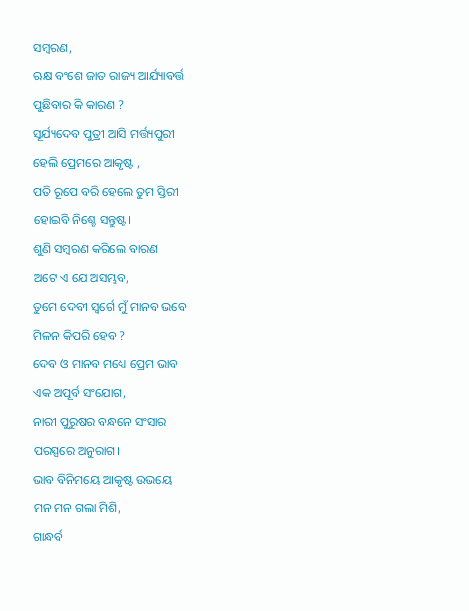ସମ୍ବରଣ,
ଋକ୍ଷ ବଂଶେ ଜାତ ରାଜ୍ୟ ଆର୍ଯ୍ୟାବର୍ତ୍ତ
ପୁଛିବାର କି କାରଣ ?
ସୂର୍ଯ୍ୟଦେବ ପୁତ୍ରୀ ଆସି ମର୍ତ୍ତ୍ୟପୁରୀ
ହେଲି ପ୍ରେମରେ ଆକୃଷ୍ଟ ,
ପତି ରୂପେ ବରି ହେଲେ ତୁମ ସ୍ତିରୀ
ହୋଇବି ନିଶ୍ଚେ ସନ୍ତୁଷ୍ଟ।
ଶୁଣି ସମ୍ଵରଣ କରିଲେ ବାରଣ
ଅଟେ ଏ ଯେ ଅସମ୍ଭବ,
ତୁମେ ଦେବୀ ସ୍ବର୍ଗେ ମୁଁ ମାନବ ଭବେ
ମିଳନ କିପରି ହେବ ?
ଦେବ ଓ ମାନବ ମଧ୍ୟେ ପ୍ରେମ ଭାବ
ଏକ ଅପୂର୍ବ ସଂଯୋଗ,
ନାରୀ ପୁରୁଷର ବନ୍ଧନେ ସଂସାର
ପରସ୍ପରେ ଅନୁରାଗ।
ଭାବ ବିନିମୟେ ଆକୃଷ୍ଟ ଉଭୟେ
ମନ ମନ ଗଲା ମିଶି,
ଗାନ୍ଧର୍ବ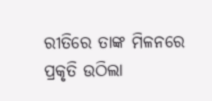ରୀତିରେ ତାଙ୍କ ମିଳନରେ
ପ୍ରକୃତି ଉଠିଲା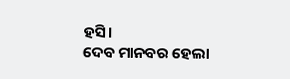ହସି।
ଦେବ ମାନବର ହେଲା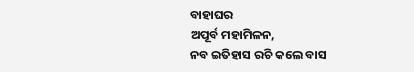ବାହାଘର
ଅପୂର୍ବ ମହାମିଳନ,
ନବ ଇତିହାସ ରଚି କଲେ ବାସ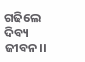ଗଢିଲେ ଦିବ୍ୟ ଜୀବନ।।